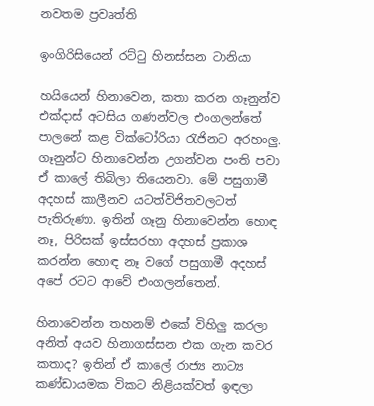නවතම ප්‍රවෘත්ති

ඉංගිරිසියෙන් රට්ටු හිනස්සන ටානියා

හයියෙන් හිනාවෙන, කතා කරන ගෑනුන්ව එක්දාස් අටසිය ගණන්වල එංගලන්තේ පාලනේ කළ වික්ටෝරියා රැජිනට අරහංලු. ගෑනුන්ට හිනාවෙන්න උගන්වන පංති පවා ඒ කාලේ තිබිලා තියෙනවා. මේ පසුගාමී අදහස් කාලීනව යටත්විජිතවලටත් පැතිරුණා. ඉතින් ගෑනු හිනාවෙන්න හොඳ නෑ, පිරිසක් ඉස්සරහා අදහස් ප්‍රකාශ කරන්න හොඳ නෑ වගේ පසුගාමී අදහස් අපේ රටට ආවේ එංගලන්තෙන්.

හිනාවෙන්න තහනම් එකේ විහිලු කරලා අනිත් අයව හිනාගස්සන එක ගැන කවර කතාද? ඉතින් ඒ කාලේ රාජ්‍ය නාට්‍ය කණ්ඩායමක විකට නිළියක්වත් ඉඳලා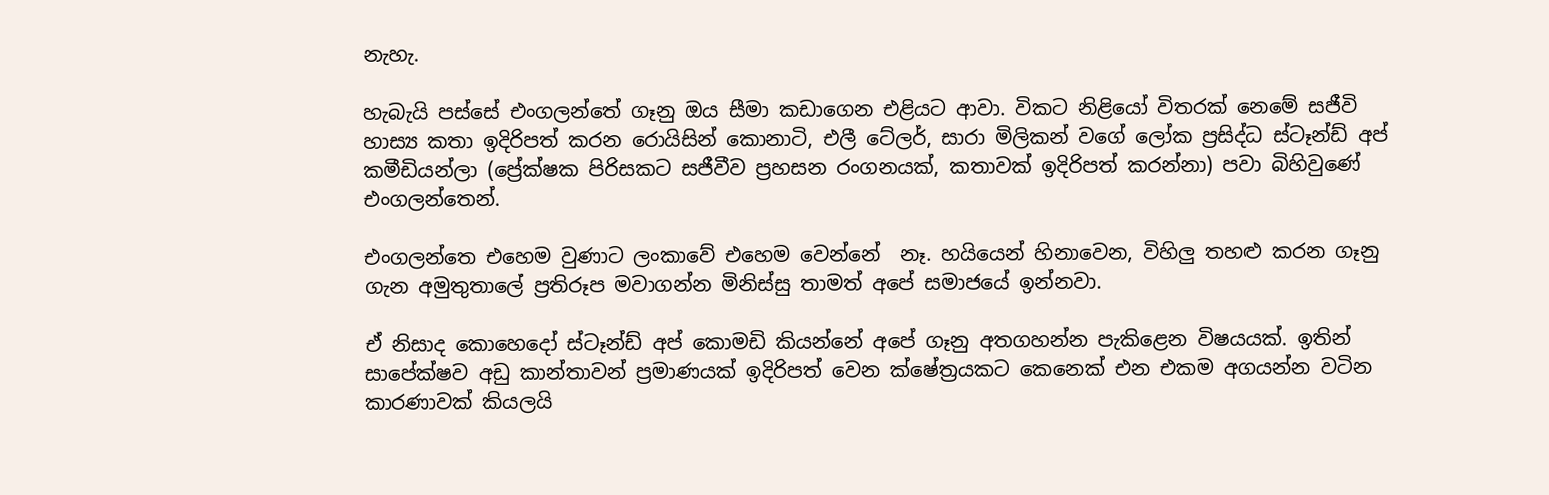නැහැ.

හැබැයි පස්සේ එංගලන්තේ ගෑනු ඔය සීමා කඩාගෙන එළියට ආවා. විකට නිළියෝ විතරක් නෙමේ සජීවි හාස්‍ය කතා ඉදිරිපත් කරන රොයිසින් කොනාටි, එලී ටේලර්, සාරා මිලිකන් වගේ ලෝක ප්‍රසිද්ධ ස්ටෑන්ඩ් අප් කමීඩියන්ලා (ප්‍රේක්ෂක පිරිසකට සජීවීව ප්‍රහසන රංගනයක්, කතාවක් ඉදිරිපත් කරන්නා) පවා බිහිවුණේ එංගලන්තෙන්.

එංගලන්තෙ එහෙම වුණාට ලංකාවේ එහෙම වෙන්නේ  නෑ. හයියෙන් හිනාවෙන, විහිලු තහළු කරන ගෑනු ගැන අමුතුතාලේ ප්‍රතිරූප මවාගන්න මිනිස්සු තාමත් අපේ සමාජයේ ඉන්නවා.

ඒ නිසාද කොහෙදෝ ස්ටෑන්ඩ් අප් කොමඩි කියන්නේ අපේ ගෑනු අතගහන්න පැකිළෙන විෂයයක්. ඉතින් සාපේක්ෂව අඩු කාන්තාවන් ප්‍රමාණයක් ඉදිරිපත් වෙන ක්ෂේත්‍රයකට කෙනෙක් එන එකම අගයන්න වටින කාරණාවක් කියලයි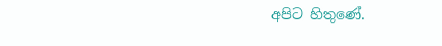අපිට හිතුණේ.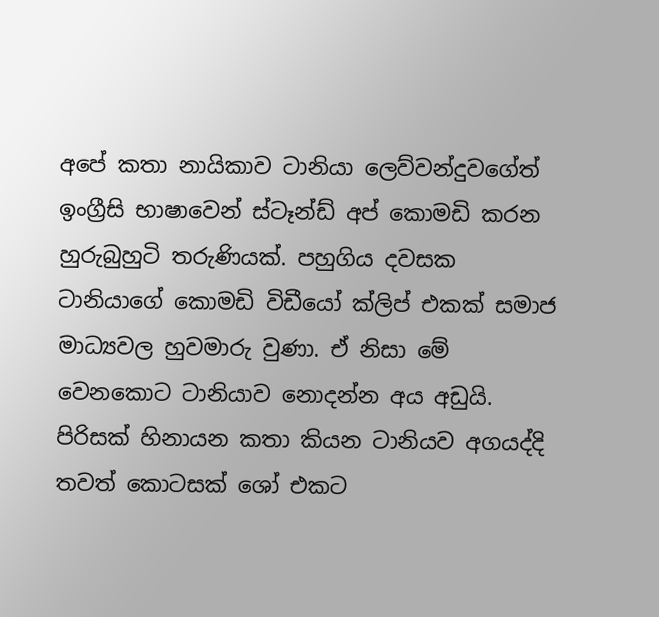අපේ කතා නායිකාව ටානියා ලෙව්වන්දුවගේත් ඉංග්‍රීසි භාෂාවෙන් ස්ටෑන්ඩ් අප් කොමඩි කරන හුරුබුහුටි තරුණියක්. පහුගිය දවසක ටානියාගේ කොමඩි විඩීයෝ ක්ලිප් එකක් සමාජ මාධ්‍යවල හුවමාරු වුණා. ඒ නිසා මේ වෙනකොට ටානියාව නොදන්න අය අඩුයි. පිරිසක් හිනායන කතා කියන ටානියව අගයද්දි තවත් කොටසක් ශෝ එකට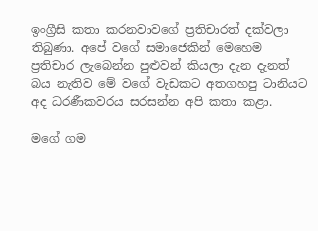ඉංග්‍රීසි කතා කරනවාවගේ ප්‍රතිචාරත් දක්වලා තිබුණා. අපේ වගේ සමාජෙකින් මෙහෙම ප්‍රතිචාර ලැබෙන්න පුළුවන් කියලා දැන දැනත් බය නැතිව මේ වගේ වැඩකට අතගහපු ටානියට අද ධරණීකවරය සරසන්න අපි කතා කළා.

මගේ ගම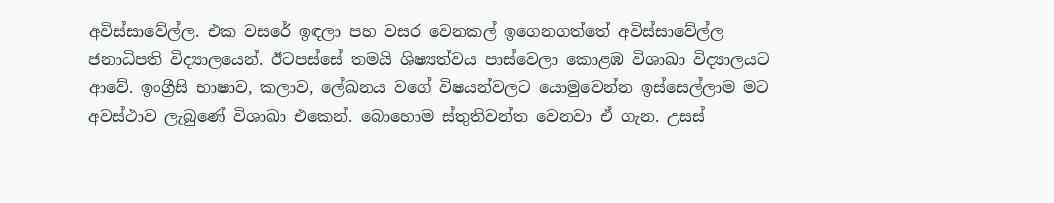අවිස්සාවේල්ල. එක වසරේ ඉඳලා පහ වසර වෙනකල් ඉගෙනගත්තේ අවිස්සාවේල්ල ජනාධිපති විද්‍යාලයෙන්. ඊටපස්සේ තමයි ශිෂ්‍යත්වය පාස්වෙලා කොළඹ විශාඛා විද්‍යාලයට ආවේ. ඉංග්‍රීසි භාෂාව, කලාව, ලේඛනය වගේ විෂයන්වලට යොමුවෙන්න ඉස්සෙල්ලාම මට අවස්ථාව ලැබුණේ විශාඛා එකෙන්. බොහොම ස්තුතිවන්ත වෙනවා ඒ ගැන. උසස්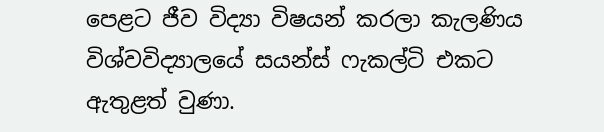පෙළට ජීව විද්‍යා විෂයන් කරලා කැලණිය විශ්වවිද්‍යාලයේ සයන්ස් ෆැකල්ටි එකට ඇතුළත් වුණා.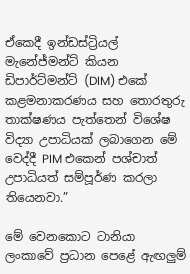ඒකෙදී ඉන්ඩස්ට්‍රියල් මැනේජ්මන්ට් කියන ඩිපාර්ට්මන්ට් (DIM) එකේ කළමනාකරණය සහ තොරතුරු තාක්ෂණය පැත්තෙන් විශේෂ විද්‍යා උපාධියක් ලබාගෙන මේ වෙද්දී PIM එකෙන් පශ්චාත් උපාධියත් සම්පූර්ණ කරලා තියෙනවා.”

මේ වෙනකොට ටානියා ලංකාවේ ප්‍රධාන පෙළේ ඇඟලුම්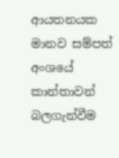ආයතනයක මානව සම්පත් අංශයේ කාන්තාවන් බලගැන්වීම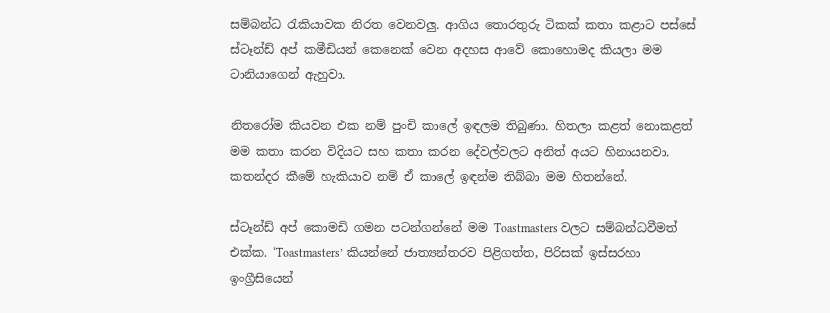සම්බන්ධ රැකියාවක නිරත වෙනවලු. ආගිය තොරතුරු ටිකක් කතා කළාට පස්සේ ස්ටෑන්ඩ් අප් කමීඩියන් කෙනෙක් වෙන අදහස ආවේ කොහොමද කියලා මම ටානියාගෙන් ඇහුවා.

නිතරෝම කියවන එක නම් පුංචි කාලේ ඉඳලම තිබුණා. හිතලා කළත් නොකළත් මම කතා කරන විදියට සහ කතා කරන දේවල්වලට අනිත් අයට හිනායනවා. කතන්දර කීමේ හැකියාව නම් ඒ කාලේ ඉඳන්ම තිබ්බා මම හිතන්නේ.

ස්ටෑන්ඩ් අප් කොමඩි ගමන පටන්ගන්නේ මම Toastmasters වලට සම්බන්ධවීමත් එක්ක. ‘Toastmasters’ කියන්නේ ජාත්‍යන්තරව පිළිගත්ත, පිරිසක් ඉස්සරහා ඉංග්‍රීසියෙන්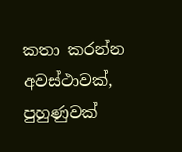කතා කරන්න අවස්ථාවක්, පුහුණුවක්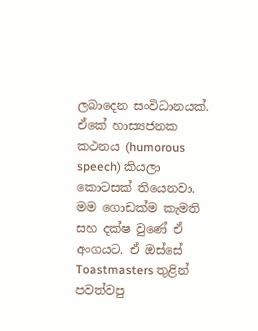ලබාදෙන සංවිධානයක්. ඒකේ හාස්‍යජනක කථනය (humorous speech) කියලා කොටසක් තියෙනවා. මම ගොඩක්ම කැමති සහ දක්ෂ වුණේ ඒ අංගයට. ඒ ඔස්සේ Toastmasters තුළින් පවත්වපු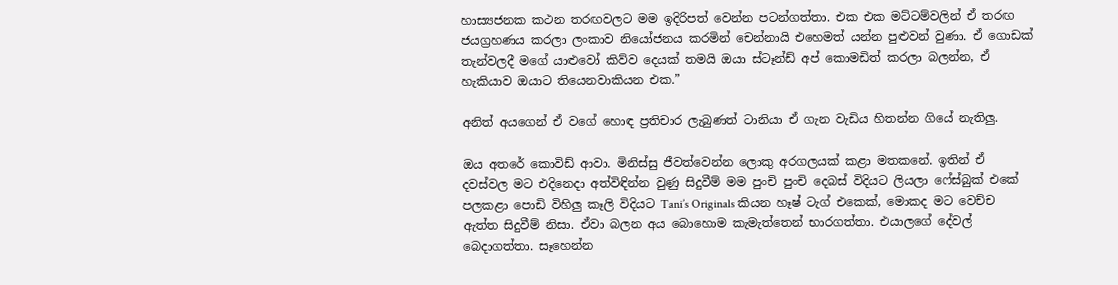හාස්‍යජනක කථන තරඟවලට මම ඉදිරිපත් වෙන්න පටන්ගත්තා. එක එක මට්ටම්වලින් ඒ තරඟ ජයග්‍රහණය කරලා ලංකාව නියෝජනය කරමින් චෙන්නායි එහෙමත් යන්න පුළුවන් වුණා. ඒ ගොඩක් තැන්වලදී මගේ යාළුවෝ කිව්ව දෙයක් තමයි ඔයා ස්ටෑන්ඩ් අප් කොමඩිත් කරලා බලන්න, ඒ හැකියාව ඔයාට තියෙනවාකියන එක.”

අනිත් අයගෙන් ඒ වගේ හොඳ ප්‍රතිචාර ලැබුණත් ටානියා ඒ ගැන වැඩිය හිතන්න ගියේ නැතිලු.

ඔය අතරේ කොවිඩ් ආවා. මිනිස්සු ජීවත්වෙන්න ලොකු අරගලයක් කළා මතකනේ. ඉතින් ඒ දවස්වල මට එදිනෙදා අත්විඳින්න වුණු සිදුවීම් මම පුංචි පුංචි දෙබස් විදියට ලියලා ෆේස්බුක් එකේ පලකළා පොඩි විහිලු කෑලි විදියට Tani’s Originals කියන හෑෂ් ටැග් එකෙක්, මොකද මට වෙච්ච ඇත්ත සිදුවීම් නිසා. ඒවා බලන අය බොහොම කැමැත්තෙන් භාරගත්තා. එයාලගේ දේවල් බෙදාගත්තා. සෑහෙන්න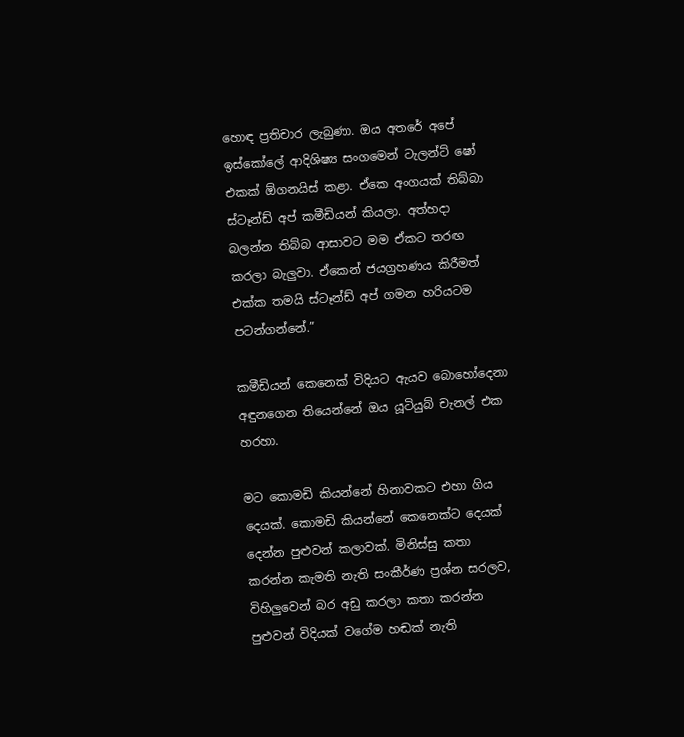හොඳ ප්‍රතිචාර ලැබුණා. ඔය අතරේ අපේ ඉස්කෝලේ ආදිශිෂ්‍ය සංගමෙන් ටැලන්ට් ෂෝ එකක් ඕගනයිස් කළා. ඒකෙ අංගයක් තිබ්බා ස්ටෑන්ඩ් අප් කමීඩියන් කියලා. අත්හදා බලන්න තිබ්බ ආසාවට මම ඒකට තරඟ කරලා බැලුවා. ඒකෙන් ජයග්‍රහණය කිරීමත් එක්ක තමයි ස්ටෑන්ඩ් අප් ගමන හරියටම පටන්ගන්නේ.”

කමීඩියන් කෙනෙක් විදියට ඇයව බොහෝදෙනා අඳුනගෙන තියෙන්නේ ඔය යූටියුබ් චැනල් එක හරහා.

මට කොමඩි කියන්නේ හිනාවකට එහා ගිය දෙයක්. කොමඩි කියන්නේ කෙනෙක්ට දෙයක් දෙන්න පුළුවන් කලාවක්. මිනිස්සු කතා කරන්න කැමති නැති සංකීර්ණ ප්‍රශ්න සරලව, විහිලුවෙන් බර අඩු කරලා කතා කරන්න පුළුවන් විදියක් වගේම හඬක් නැති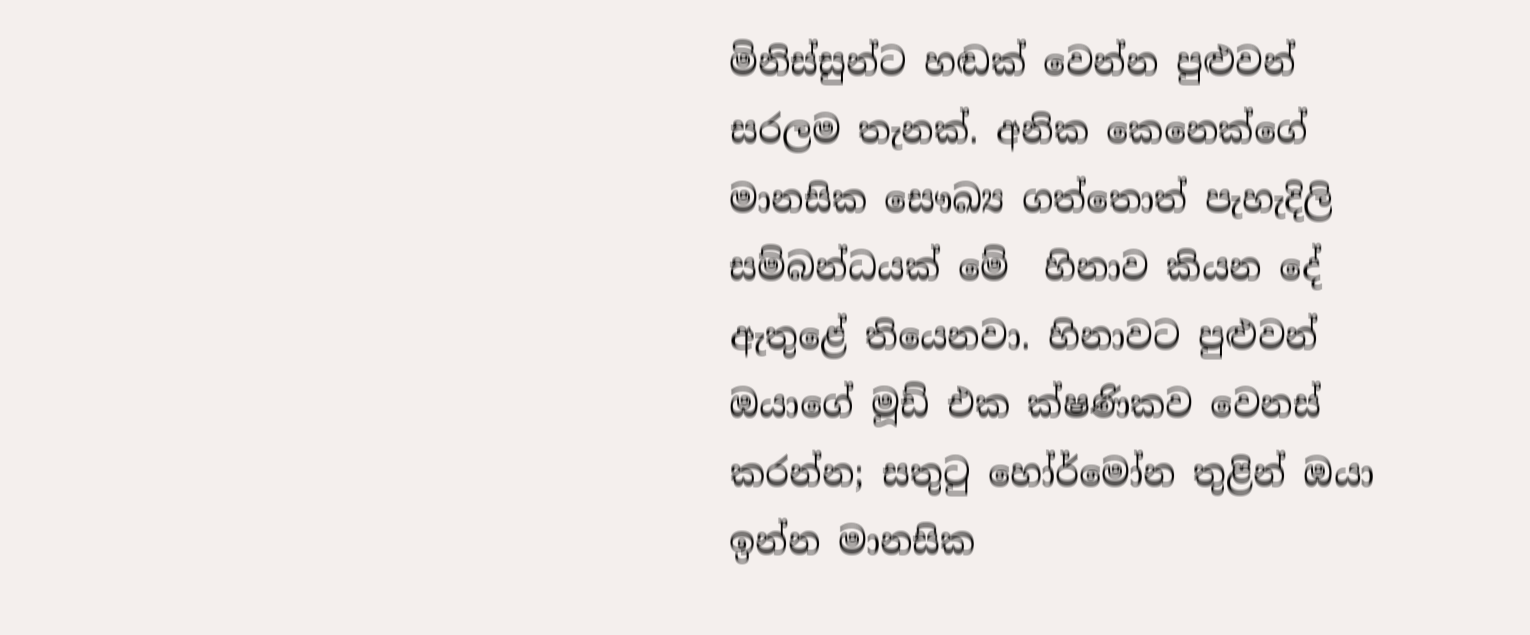මිනිස්සුන්ට හඬක් වෙන්න පුළුවන් සරලම තැනක්. අනික කෙනෙක්ගේ මානසික සෞඛ්‍ය ගත්තොත් පැහැදිලි සම්බන්ධයක් මේ  හිනාව කියන දේ ඇතුළේ තියෙනවා. හිනාවට පුළුවන් ඔයාගේ මූඩ් එක ක්ෂණිකව වෙනස් කරන්න; සතුටු හෝර්මෝන තුළින් ඔයා ඉන්න මානසික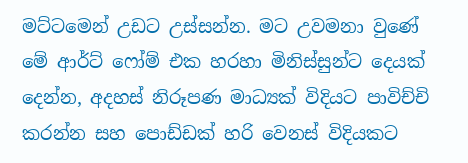මට්ටමෙන් උඩට උස්සන්න. මට උවමනා වුණේ මේ ආර්ට් ෆෝම් එක හරහා මිනිස්සුන්ට දෙයක් දෙන්න, අදහස් නිරූපණ මාධ්‍යක් විදියට පාවිච්චි කරන්න සහ පොඩ්ඩක් හරි වෙනස් විදියකට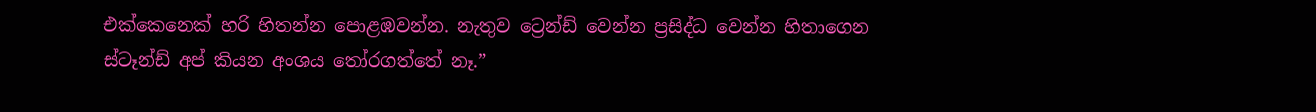එක්කෙනෙක් හරි හිතන්න පොළඹවන්න. නැතුව ට්‍රෙන්ඩ් වෙන්න ප්‍රසිද්ධ වෙන්න හිතාගෙන ස්ටෑන්ඩ් අප් කියන අංශය තෝරගත්තේ නෑ.”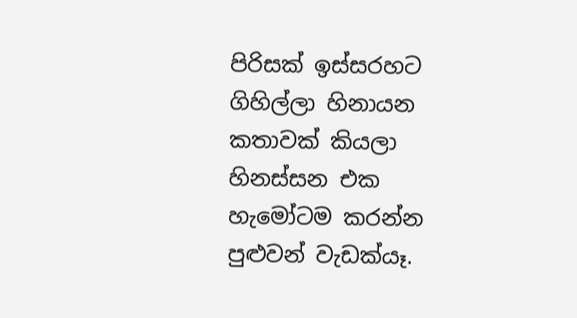පිරිසක් ඉස්සරහට ගිහිල්ලා හිනායන කතාවක් කියලා හිනස්සන එක හැමෝටම කරන්න පුළුවන් වැඩක්යෑ.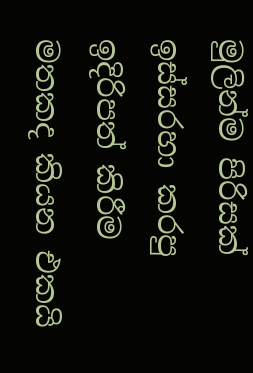මුලින්ම පිරිසක් ඉස්සරහා කරපු ඉදිරිපත් කිරීම මතකද කියන එකයි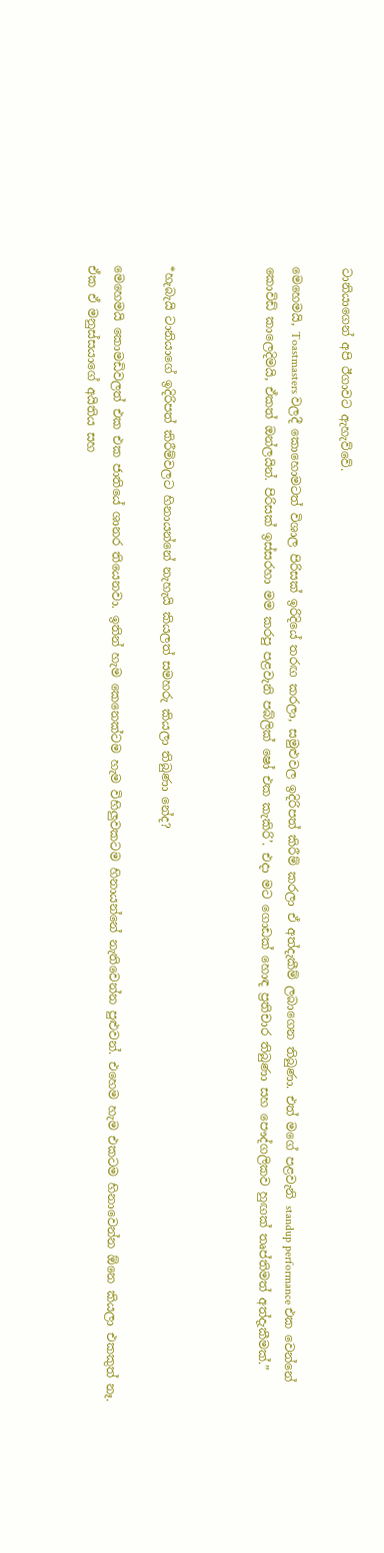ටානියාගෙන් අපි ඊගාවට ඇහැව්වේ.

මෙහෙමයි, Toastmasters වලදී කොහොමටත් විශාල පිරිසක් ඉරිදියේ තරඟ කරලා, සමුළුවල ඉදිරිපත් කිරීම් කරලා ඒ අත්දැකීම් ලබාගෙන තිබුණා. එත් මගේ පළවැනි standup performance එක වෙන්නේ කොවිඩ් කාලෙදිමයි, ඒකත් ඔන්ලයින්. පිරිසක් ඉස්සරහා මම කරපු පළවැනි පබ්ලික් ෂෝ එක කැකිරි’. එදා මට ගොඩක් හොඳ ප්‍රතිචාර තිබුණා සහ පෞද්ගලිකව හුඟක් තෘප්තිමත් අත්දැකීමක්.”



*හැබැයි ටානියාගේ ඉදිරිපත් කිරීම්වලට හිනායන්නේ නැහැයි කියලත් සමහරු කියලා තිබුණා නේද?

මෙහෙමයි කොමඩිවලත් එක එක ජාතියේ ශානර තියෙනවා. ඉතින් හැම කෙනෙක්ටම හැම විහිලුවකටම හිනායන්නේ නැතිවෙන්න පුළුවන්. එහෙම හැම එකටම හිනාවෙන්න ඕනෙ කියලා එකකුත් නෑ. ඒක ඒ මනුස්සයාගේ අයිතිය සහ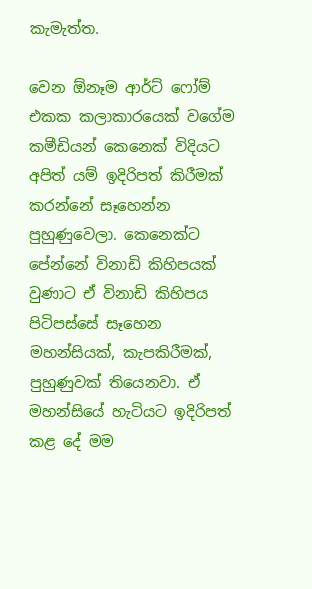කැමැත්ත.

වෙන ඕනෑම ආර්ට් ෆෝම් එකක කලාකාරයෙක් වගේම කමීඩියන් කෙනෙක් විදියට අපිත් යම් ඉදිරිපත් කිරීමක් කරන්නේ සෑහෙන්න පුහුණුවෙලා. කෙනෙක්ට පේන්නේ විනාඩි කිහිපයක් වුණාට ඒ විනාඩි කිහිපය පිටිපස්සේ සෑහෙන මහන්සියක්, කැපකිරීමක්, පුහුණුවක් තියෙනවා. ඒ මහන්සියේ හැටියට ඉදිරිපත් කළ දේ මම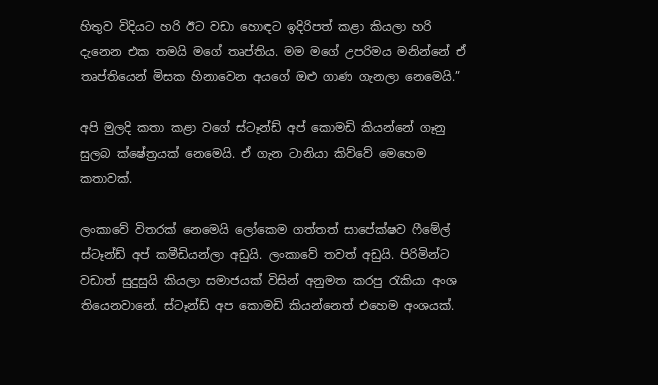හිතුව විදියට හරි ඊට වඩා හොඳට ඉදිරිපත් කළා කියලා හරි දැනෙන එක තමයි මගේ තෘප්තිය. මම මගේ උපරිමය මනින්නේ ඒ තෘප්තියෙන් මිසක හිනාවෙන අයගේ ඔළු ගාණ ගැනලා නෙමෙයි.”

අපි මුලදි කතා කළා වගේ ස්ටෑන්ඩ් අප් කොමඩි කියන්නේ ගෑනු සුලබ ක්ෂේත්‍රයක් නෙමෙයි. ඒ ගැන ටානියා කිව්වේ මෙහෙම කතාවක්.

ලංකාවේ විතරක් නෙමෙයි ලෝකෙම ගත්තත් සාපේක්ෂව ෆීමේල් ස්ටෑන්ඩ් අප් කමීඩියන්ලා අඩුයි. ලංකාවේ තවත් අඩුයි. පිරිමින්ට වඩාත් සුදුසුයි කියලා සමාජයක් විසින් අනුමත කරපු රැකියා අංශ තියෙනවානේ. ස්ටෑන්ඩ් අප කොමඩි කියන්නෙත් එහෙම අංශයක්.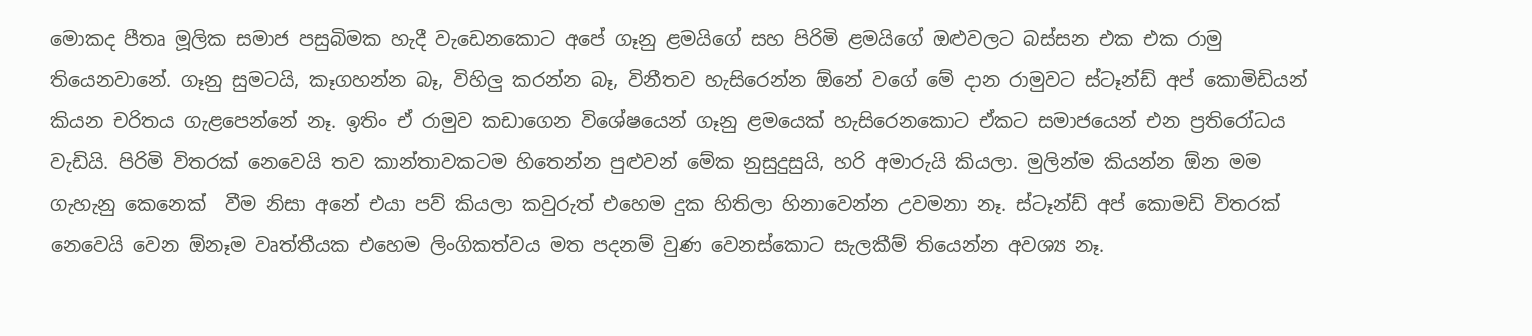මොකද පීතෘ මූලික සමාජ පසුබිමක හැදී වැඩෙනකොට අපේ ගෑනු ළමයිගේ සහ පිරිමි ළමයිගේ ඔළුවලට බස්සන එක එක රාමු තියෙනවානේ. ගෑනු සුමටයි, කෑගහන්න බෑ, විහිලු කරන්න බෑ, විනීතව හැසිරෙන්න ඕනේ වගේ මේ දාන රාමුවට ස්ටෑන්ඩ් අප් කොමිඩියන් කියන චරිතය ගැළපෙන්නේ නෑ. ඉතිං ඒ රාමුව කඩාගෙන විශේෂයෙන් ගෑනු ළමයෙක් හැසිරෙනකොට ඒකට සමාජයෙන් එන ප්‍රතිරෝධය වැඩියි. පිරිමි විතරක් නෙවෙයි තව කාන්තාවකටම හිතෙන්න පුළුවන් මේක නුසුදුසුයි, හරි අමාරුයි කියලා. මුලින්ම කියන්න ඕන මම ගැහැනු කෙනෙක්  වීම නිසා අනේ එයා පව් කියලා කවුරුත් එහෙම දුක හිතිලා හිනාවෙන්න උවමනා නෑ. ස්ටෑන්ඩ් අප් කොමඩි විතරක් නෙවෙයි වෙන ඕනෑම වෘත්තීයක එහෙම ලිංගිකත්වය මත පදනම් වුණ වෙනස්කොට සැලකීම් තියෙන්න අවශ්‍ය නෑ.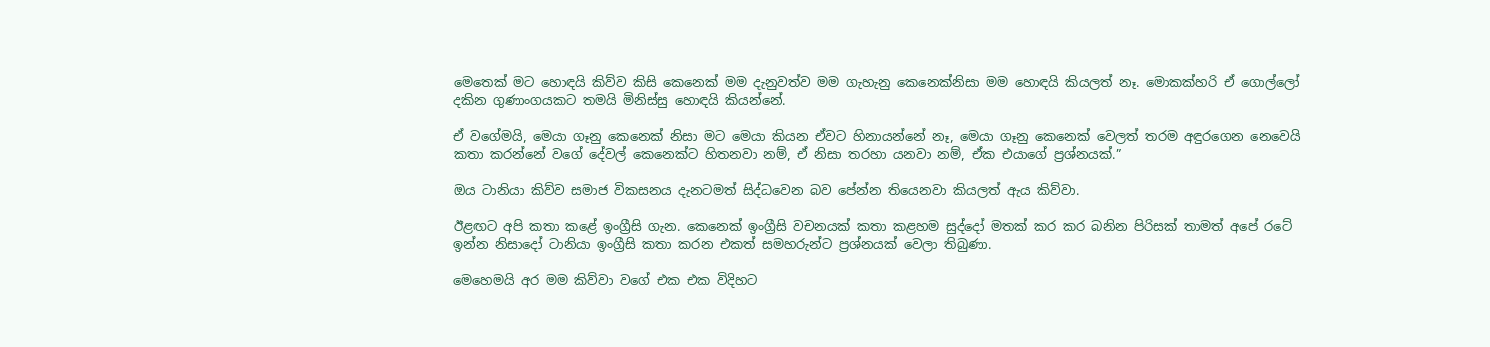මෙතෙක් මට හොඳයි කිව්ව කිසි කෙනෙක් මම දැනුවත්ව මම ගැහැනු කෙනෙක්නිසා මම හොඳයි කියලත් නෑ. මොකක්හරි ඒ ගොල්ලෝ දකින ගුණාංගයකට තමයි මිනිස්සු හොඳයි කියන්නේ.

ඒ වගේමයි, මෙයා ගෑනු කෙනෙක් නිසා මට මෙයා කියන ඒවට හිනායන්නේ නෑ, මෙයා ගෑනු කෙනෙක් වෙලත් තරම අඳුරගෙන නෙවෙයි කතා කරන්නේ වගේ දේවල් කෙනෙක්ට හිතනවා නම්, ඒ නිසා තරහා යනවා නම්, ඒක එයාගේ ප්‍රශ්නයක්.”

ඔය ටානියා කිව්ව සමාජ විකසනය දැනටමත් සිද්ධවෙන බව පේන්න තියෙනවා කියලත් ඇය කිව්වා.

ඊළඟට අපි කතා කළේ ඉංග්‍රීසි ගැන. කෙනෙක් ඉංග්‍රීසි වචනයක් කතා කළහම සුද්දෝ මතක් කර කර බනින පිරිසක් තාමත් අපේ රටේ ඉන්න නිසාදෝ ටානියා ඉංග්‍රීසි කතා කරන එකත් සමහරුන්ට ප්‍රශ්නයක් වෙලා තිබුණා.

මෙහෙමයි අර මම කිව්වා වගේ එක එක විදිහට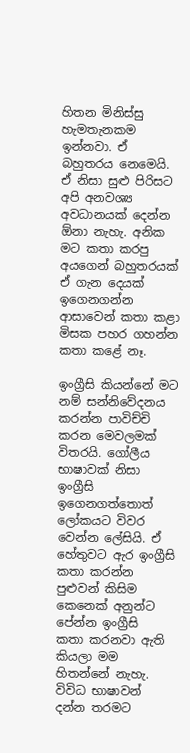හිතන මිනිස්සු හැමතැනකම ඉන්නවා. ඒ බහුතරය නෙමෙයි. ඒ නිසා සුළු පිරිසට අපි අනවශ්‍ය අවධානයක් දෙන්න ඕනා නැහැ. අනික මට කතා කරපු අයගෙන් බහුතරයක් ඒ ගැන දෙයක් ඉගෙනගන්න ආසාවෙන් කතා කළා මිසක පහර ගහන්න කතා කළේ නෑ.

ඉංග්‍රීසි කියන්නේ මට නම් සන්නිවේදනය කරන්න පාවිච්චි කරන මෙවලමක් විතරයි. ගෝලීය භාෂාවක් නිසා ඉංග්‍රීසි ඉගෙනගත්තොත් ලෝකයට විවර වෙන්න ලේසියි. ඒ හේතුවට ඇර ඉංග්‍රීසි කතා කරන්න පුළුවන් කිසිම කෙනෙක් අනුන්ට පේන්න ඉංග්‍රීසි  කතා කරනවා ඇති කියලා මම හිතන්නේ නැහැ. විවිධ භාෂාවන් දන්න තරමට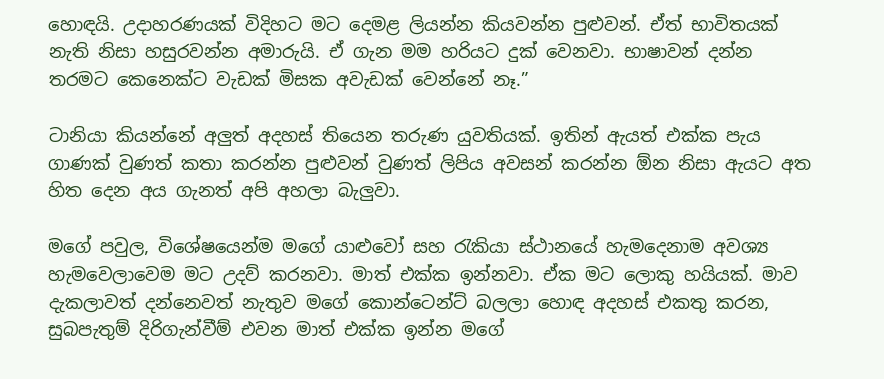හොඳයි. උදාහරණයක් විදිහට මට දෙමළ ලියන්න කියවන්න පුළුවන්. ඒත් භාවිතයක් නැති නිසා හසුරවන්න අමාරුයි. ඒ ගැන මම හරියට දුක් වෙනවා. භාෂාවන් දන්න තරමට කෙනෙක්ට වැඩක් මිසක අවැඩක් වෙන්නේ නෑ.”

ටානියා කියන්නේ අලුත් අදහස් තියෙන තරුණ යුවතියක්. ඉතින් ඇයත් එක්ක පැය ගාණක් වුණත් කතා කරන්න පුළුවන් වුණත් ලිපිය අවසන් කරන්න ඕන නිසා ඇයට අත හිත දෙන අය ගැනත් අපි අහලා බැලුවා.

මගේ පවුල, විශේෂයෙන්ම මගේ යාළුවෝ සහ රැකියා ස්ථානයේ හැමදෙනාම අවශ්‍ය හැමවෙලාවෙම මට උදව් කරනවා. මාත් එක්ක ඉන්නවා. ඒක මට ලොකු හයියක්. මාව දැකලාවත් දන්නෙවත් නැතුව මගේ කොන්ටෙන්ට් බලලා හොඳ අදහස් එකතු කරන, සුබපැතුම් දිරිගැන්වීම් එවන මාත් එක්ක ඉන්න මගේ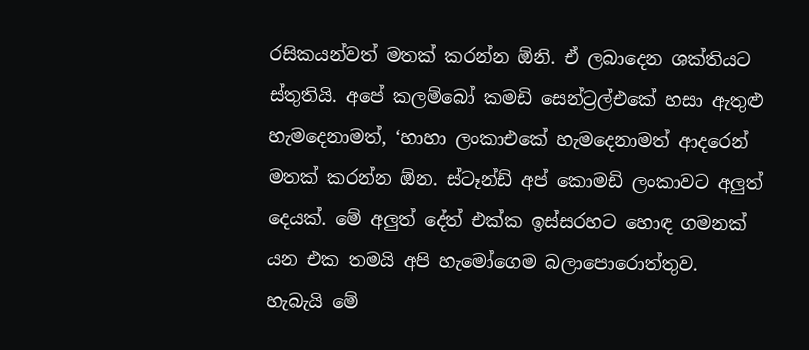රසිකයන්වත් මතක් කරන්න ඕනි. ඒ ලබාදෙන ශක්තියට ස්තුතියි. අපේ කලම්බෝ කමඩි සෙන්ට්‍රල්එකේ හසා ඇතුළු හැමදෙනාමත්, ‘හාහා ලංකාඑකේ හැමදෙනාමත් ආදරෙන් මතක් කරන්න ඕන. ස්ටෑන්ඩ් අප් කොමඩි ලංකාවට අලුත් දෙයක්. මේ අලුත් දේත් එක්ක ඉස්සරහට හොඳ ගමනක් යන එක තමයි අපි හැමෝගෙම බලාපොරොත්තුව. හැබැයි මේ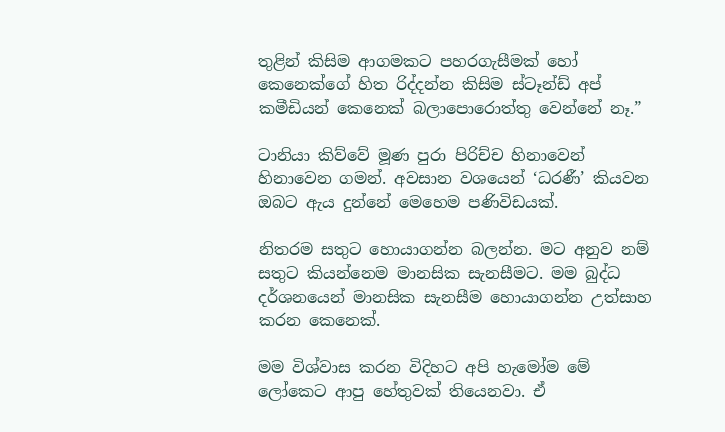තුළින් කිසිම ආගමකට පහරගැසීමක් හෝ කෙනෙක්ගේ හිත රිද්දන්න කිසිම ස්ටෑන්ඩ් අප් කමීඩියන් කෙනෙක් බලාපොරොත්තු වෙන්නේ නෑ.”

ටානියා කිව්වේ මූණ පුරා පිරිච්ච හිනාවෙන් හිනාවෙන ගමන්. අවසාන වශයෙන් ‘ධරණී’ කියවන ඔබට ඇය දුන්නේ මෙහෙම පණිවිඩයක්.

නිතරම සතුට හොයාගන්න බලන්න. මට අනුව නම් සතුට කියන්නෙම මානසික සැනසීමට. මම බුද්ධ දර්ශනයෙන් මානසික සැනසීම හොයාගන්න උත්සාහ කරන කෙනෙක්.

මම විශ්වාස කරන විදිහට අපි හැමෝම මේ ලෝකෙට ආපු හේතුවක් තියෙනවා. ඒ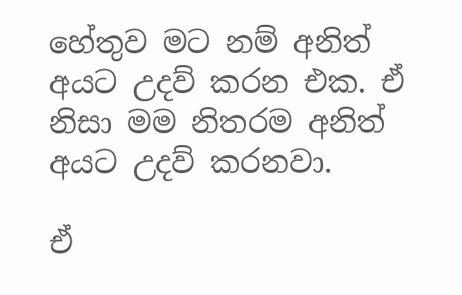හේතුව මට නම් අනිත් අයට උදව් කරන එක. ඒ නිසා මම නිතරම අනිත් අයට උදව් කරනවා.

ඒ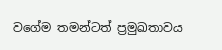වගේම තමන්ටත් ප්‍රමුඛතාවය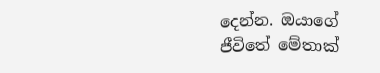දෙන්න. ඔයාගේ ජීවිතේ මේතාක්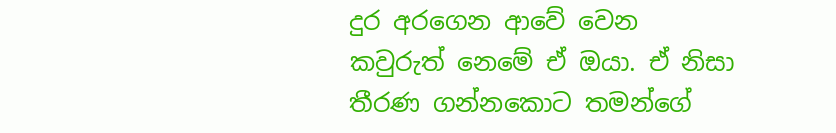දුර අරගෙන ආවේ වෙන කවුරුත් නෙමේ ඒ ඔයා. ඒ නිසා තීරණ ගන්නකොට තමන්ගේ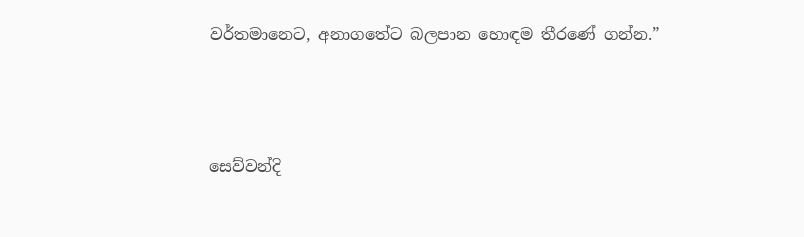වර්තමානෙට, අනාගතේට බලපාන හොඳම තීරණේ ගන්න.”



සෙව්වන්දි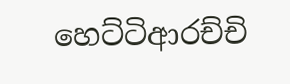හෙට්ටිආරච්චි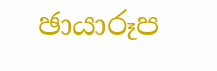ඡායාරූප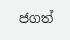ජගත්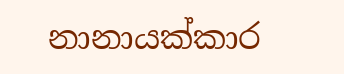නානායක්කාර